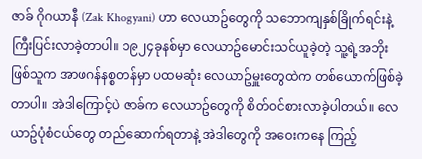ဇာခ် ဂိုဂယာနီ (Zak Khogyani) ဟာ လေယာဥ်တွေကို သဘောကျနှစ်ခြိုက်ရင်းနဲ့ ကြီးပြင်းလာခဲ့တာပါ။ ၁၉၂၄ခုနစ်မှာ လေယာဥ်မောင်းသင်ယူခဲ့တဲ့ သူ့ရဲ့အဘိုးဖြစ်သူက အာဖဂန်နစ္စတန်မှာ ပထမဆုံး လေယာဥ်မှူးတွေထဲက တစ်ယောက်ဖြစ်ခဲ့တာပါ။ အဲဒါကြောင့်ပဲ ဇာခ်က လေယာဥ်တွေကို စိတ်ဝင်စားလာခဲ့ပါတယ်။ လေယာဥ်ပုံစံငယ်တွေ တည်ဆောက်ရတာနဲ့ အဲဒါတွေကို အဝေးကနေ ကြည့်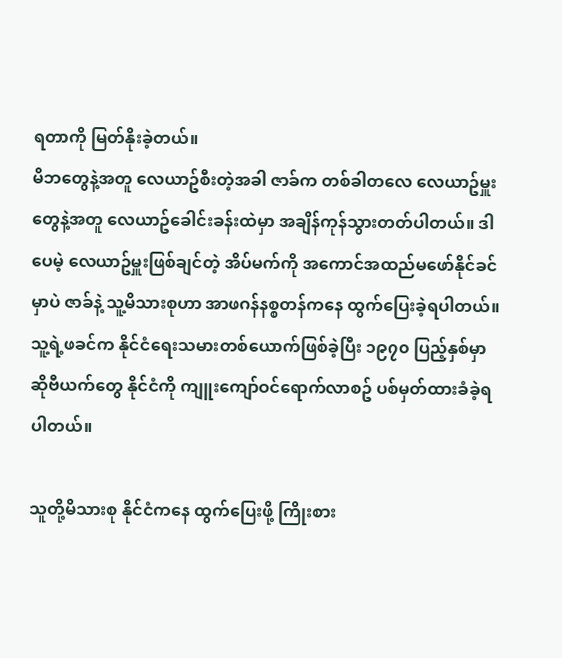ရတာကို မြတ်နိုးခဲ့တယ်။
မိဘတွေနဲ့အတူ လေယာဥ်စီးတဲ့အခါ ဇာခ်က တစ်ခါတလေ လေယာဥ်မှူးတွေနဲ့အတူ လေယာဥ်ခေါင်းခန်းထဲမှာ အချိန်ကုန်သွားတတ်ပါတယ်။ ဒါပေမဲ့ လေယာဥ်မှူးဖြစ်ချင်တဲ့ အိပ်မက်ကို အကောင်အထည်မဖော်နိုင်ခင်မှာပဲ ဇာခ်နဲ့ သူ့မိသားစုဟာ အာဖဂန်နစ္စတန်ကနေ ထွက်ပြေးခဲ့ရပါတယ်။ သူ့ရဲ့ဖခင်က နိုင်ငံရေးသမားတစ်ယောက်ဖြစ်ခဲ့ပြီး ၁၉၇၀ ပြည့်နှစ်မှာ ဆိုဗီယက်တွေ နိုင်ငံကို ကျူးကျော်ဝင်ရောက်လာစဥ် ပစ်မှတ်ထားခံခဲ့ရပါတယ်။

သူတို့မိသားစု နိုင်ငံကနေ ထွက်ပြေးဖို့ ကြိုးစား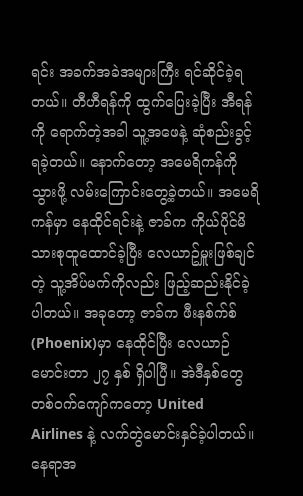ရင်း အခက်အခဲအများကြီး ရင်ဆိုင်ခဲ့ရတယ်။ တီဟီရန်ကို ထွက်ပြေးခဲ့ပြီး အီရန်ကို ရောက်တဲ့အခါ သူ့အဖေနဲ့ ဆုံစည်းခွင့်ရခဲ့တယ်။ နောက်တော့ အမေရိကန်ကို သွားဖို့ လမ်းကြောင်းတွေ့ခဲ့တယ်။ အမေရိကန်မှာ နေထိုင်ရင်းနဲ့ ဇာခ်က ကိုယ်ပိုင်မိသားစုထူထောင်ခဲ့ပြီး လေယာဥ်မှူးဖြစ်ချင်တဲ့ သူ့အိပ်မက်ကိုလည်း ဖြည့်ဆည်းနိုင်ခဲ့ပါတယ်။ အခုတော့ ဇာခ်က ဖီးနစ်က်စ် (Phoenix)မှာ နေထိုင်ပြီး လေယာဉ်မောင်းတာ ၂၇ နှစ် ရှိပါပြီ။ အဲဒီနှစ်တွေတစ်ဝက်ကျော်ကတော့ United Airlines နဲ့ လက်တွဲမောင်းနှင်ခဲ့ပါတယ်။ နေရာအ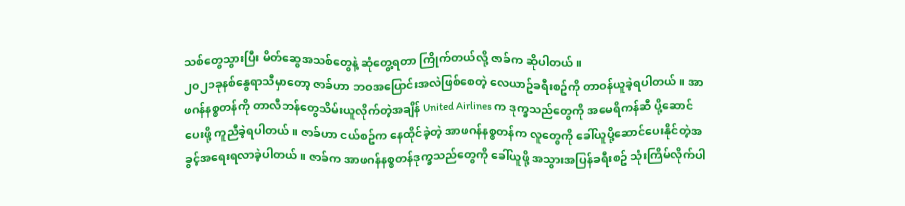သစ်တွေသွားပြီး မိတ်ဆွေအသစ်တွေနဲ့ ဆုံတွေ့ရတာ ကြိုက်တယ်လို့ ဇာခ်က ဆိုပါတယ်။
၂၀၂၁ခုနစ်နွေရာသီမှာတော့ ဇာခ်ဟာ ဘဝအပြောင်းအလဲဖြစ်စေတဲ့ လေယာဥ်ခရီးစဥ်ကို တာဝန်ယူခဲ့ရပါတယ်။ အာဖဂန်နစ္စတန်ကို တာလီဘန်တွေသိမ်းယူလိုက်တဲ့အချိန် United Airlines က ဒုက္ခသည်တွေကို အမေရိကန်ဆီ ပို့ဆောင်ပေးဖို့ ကူညီခဲ့ရပါတယ်။ ဇာခ်ဟာ ငယ်စဥ်က နေထိုင်ခဲ့တဲ့ အာဖဂန်နစ္စတန်က လူတွေကို ခေါ်ယူပို့ဆောင်ပေးနိုင်တဲ့အခွင့်အရေးရလာခဲ့ပါတယ်။ ဇာခ်က အာဖဂန်နစ္စတန်ဒုက္ခသည်တွေကို ခေါ်ယူဖို့ အသွားအပြန်ခရီးစဥ် သုံးကြိမ်လိုက်ပါ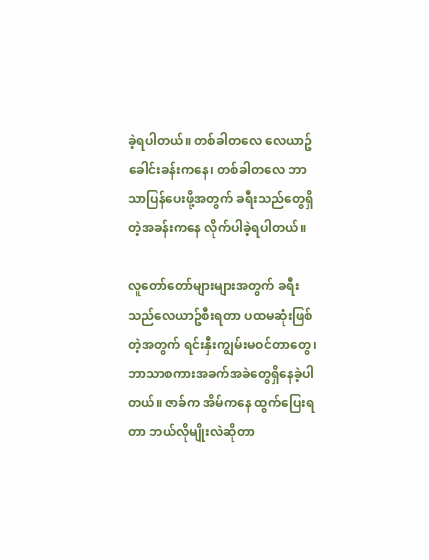ခဲ့ရပါတယ်။ တစ်ခါတလေ လေယာဥ်ခေါင်းခန်းကနေ၊ တစ်ခါတလေ ဘာသာပြန်ပေးဖို့အတွက် ခရီးသည်တွေရှိတဲ့အခန်းကနေ လိုက်ပါခဲ့ရပါတယ်။

လူတော်တော်များများအတွက် ခရီးသည်လေယာဥ်စီးရတာ ပထမဆုံးဖြစ်တဲ့အတွက် ရင်းနှီးကျွမ်းမဝင်တာတွေ၊ ဘာသာစကားအခက်အခဲတွေရှိနေခဲ့ပါတယ်။ ဇာခ်က အိမ်ကနေ ထွက်ပြေးရတာ ဘယ်လိုမျိုးလဲဆိုတာ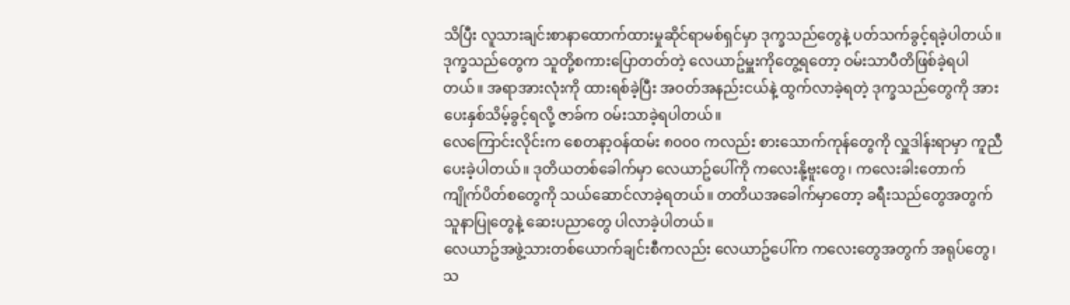သိပြီး လူသားချင်းစာနာထောက်ထားမှုဆိုင်ရာမစ်ရှင်မှာ ဒုက္ခသည်တွေနဲ့ ပတ်သက်ခွင့်ရခဲ့ပါတယ်။ ဒုက္ခသည်တွေက သူတို့စကားပြောတတ်တဲ့ လေယာဥ်မှူးကိုတွေ့ရတော့ ဝမ်းသာပီတိဖြစ်ခဲ့ရပါတယ်။ အရာအားလုံးကို ထားရစ်ခဲ့ပြီး အဝတ်အနည်းငယ်နဲ့ ထွက်လာခဲ့ရတဲ့ ဒုက္ခသည်တွေကို အားပေးနှစ်သိမ့်ခွင့်ရလို့ ဇာခ်က ဝမ်းသာခဲ့ရပါတယ်။
လေကြောင်းလိုင်းက စေတနာ့ဝန်ထမ်း ၈၀၀၀ ကလည်း စားသောက်ကုန်တွေကို လှူဒါန်းရာမှာ ကူညီပေးခဲ့ပါတယ်။ ဒုတိယတစ်ခေါက်မှာ လေယာဥ်ပေါ်ကို ကလေးနို့ဗူးတွေ၊ ကလေးခါးတောက်ကျိုက်ပိတ်စတွေကို သယ်ဆောင်လာခဲ့ရတယ်။ တတိယအခေါက်မှာတော့ ခရီးသည်တွေအတွက် သူနာပြုတွေနဲ့ ဆေးပညာတွေ ပါလာခဲ့ပါတယ်။
လေယာဥ်အဖွဲ့သားတစ်ယောက်ချင်းစီကလည်း လေယာဥ်ပေါ်က ကလေးတွေအတွက် အရုပ်တွေ၊ သ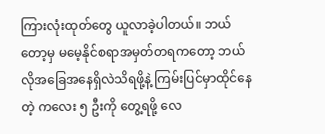ကြားလုံးထုတ်တွေ ယူလာခဲ့ပါတယ်။ ဘယ်တော့မှ မမေ့နိုင်စရာအမှတ်တရကတော့ ဘယ်လိုအခြေအနေရှိလဲသိရဖို့နဲ့ ကြမ်းပြင်မှာထိုင်နေတဲ့ ကလေး ၅ ဦးကို တွေ့ရဖို့ လေ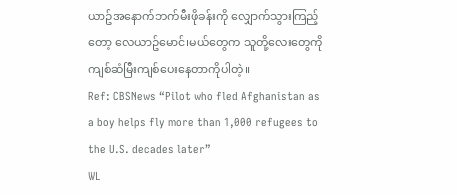ယာဥ်အနောက်ဘက်မီးဖိုခန်းကို လျှောက်သွားကြည့်တော့ လေယာဥ်မောင်၊မယ်တွေက သူတို့လေးတွေကို ကျစ်ဆံမြီးကျစ်ပေးနေတာကိုပါတဲ့။
Ref: CBSNews “Pilot who fled Afghanistan as a boy helps fly more than 1,000 refugees to the U.S. decades later”
WL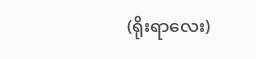(ရိုးရာလေး)